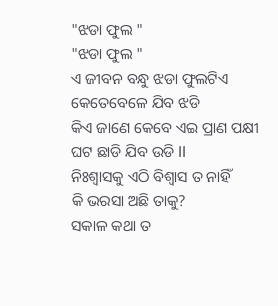"ଝଡା ଫୁଲ "
"ଝଡା ଫୁଲ "
ଏ ଜୀବନ ବନ୍ଧୁ ଝଡା ଫୁଲଟିଏ
କେତେବେଳେ ଯିବ ଝଡି
କିଏ ଜାଣେ କେବେ ଏଇ ପ୍ରାଣ ପକ୍ଷୀ
ଘଟ ଛାଡି ଯିବ ଉଡି ll
ନିଃଶ୍ୱାସକୁ ଏଠି ବିଶ୍ୱାସ ତ ନାହିଁ
କି ଭରସା ଅଛି ତାକୁ?
ସକାଳ କଥା ତ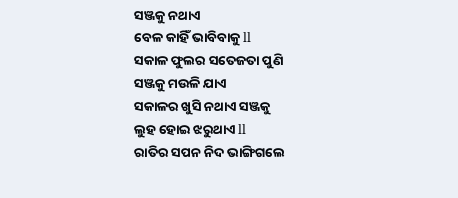ସଞ୍ଜକୁ ନଥାଏ
ବେଳ କାହିଁ ଭାବିବାକୁ ll
ସକାଳ ଫୁଲର ସତେଜତା ପୁଣି
ସଞ୍ଜକୁ ମଉଳି ଯାଏ
ସକାଳର ଖୁସି ନଥାଏ ସଞ୍ଜକୁ
ଲୁହ ହୋଇ ଝରୁଥାଏ ll
ରାତିର ସପନ ନିଦ ଭାଙ୍ଗିଗଲେ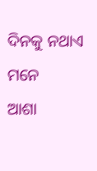ଦିନକୁ ନଥାଏ ମନେ
ଆଶା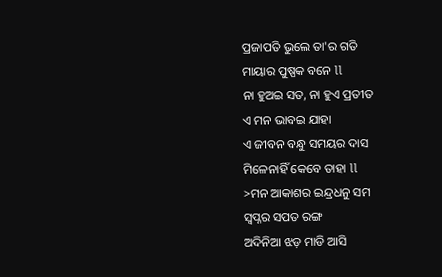ପ୍ରଜାପତି ଭୁଲେ ତା'ର ଗତି
ମାୟାର ପୁଷ୍ପକ ବନେ ll
ନା ହୁଅଇ ସତ, ନା ହୁଏ ପ୍ରତୀତ
ଏ ମନ ଭାବଇ ଯାହା
ଏ ଜୀବନ ବନ୍ଧୁ ସମୟର ଦାସ
ମିଳେନାହିଁ କେବେ ତାହା ll
>ମନ ଆକାଶର ଇନ୍ଦ୍ରଧନୁ ସମ
ସ୍ବପ୍ନର ସପତ ରଙ୍ଗ
ଅଦିନିଆ ଝଡ଼ ମାଡି ଆସି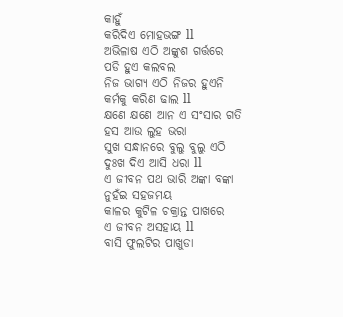କାହୁଁ
କରିଦିଏ ମୋହଭଙ୍ଗ ll
ଅଭିଳାଷ ଏଠି ଅଙ୍କୁଶ ଗର୍ତ୍ତରେ
ପଡି ହୁଏ କଲବଲ
ନିଜ ଭାଗ୍ୟ ଏଠି ନିଜର ହୁଏନି
କର୍ମକୁ କରିଣ ଢାଲ ll
କ୍ଷଣେ କ୍ଷଣେ ଆନ ଏ ସଂସାର ଗତି
ହସ ଆଉ ଲୁହ ଭରା
ସୁଖ ସନ୍ଧାନରେ ବୁଲୁ ବୁଲୁ ଏଠି
ଦୁଃଖ ଦିଏ ଆସି ଧରା ll
ଏ ଜୀବନ ପଥ ଭାରି ଅଙ୍କା ବଙ୍କା
ନୁହଁଇ ସହଜମୟ
କାଳର କୁଟିଳ ଚକ୍ରାନ୍ତ ପାଖରେ
ଏ ଜୀବନ ଅସହାୟ ll
ବାସି ଫୁଲଟିର ପାଖୁଡା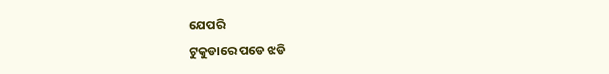ଯେପରି
ଟୁକୁଡାରେ ପଡେ ଝଡି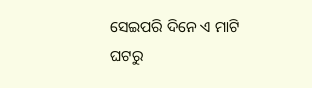ସେଇପରି ଦିନେ ଏ ମାଟି ଘଟରୁ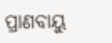ପ୍ରାଣବାୟୁ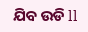ଯିବ ଉଡି ll